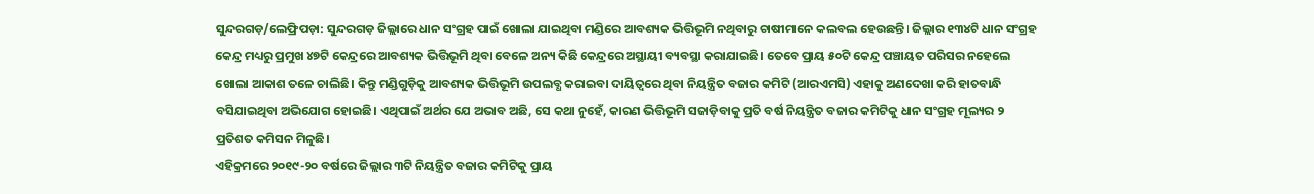ସୁନ୍ଦରଗଡ଼/ଲେଫ୍ରିପଡ଼ା: ସୁନ୍ଦରଗଡ଼ ଜିଲ୍ଲାରେ ଧାନ ସଂଗ୍ରହ ପାଇଁ ଖୋଲା ଯାଇଥିବା ମଣ୍ଡିରେ ଆବଶ୍ୟକ ଭିତ୍ତିଭୂମି ନଥିବାରୁ ଚାଷୀମାନେ କଲବଲ ହେଉଛନ୍ତି। ଜିଲ୍ଲାର ୧୩୪ଟି ଧାନ ସଂଗ୍ରହ କେନ୍ଦ୍ର ମଧ୍ୟରୁ ପ୍ରମୁଖ ୪୭ଟି କେନ୍ଦ୍ରରେ ଆବଶ୍ୟକ ଭିତ୍ତିଭୂମି ଥିବା ବେଳେ ଅନ୍ୟ କିଛି କେନ୍ଦ୍ରରେ ଅସ୍ଥାୟୀ ବ୍ୟବସ୍ଥା କରାଯାଇଛି। ତେବେ ପ୍ରାୟ ୫୦ଟି କେନ୍ଦ୍ର ପଞ୍ଚାୟତ ପରିସର ନହେଲେ ଖୋଲା ଆକାଶ ତଳେ ଚାଲିଛି। କିନ୍ତୁ ମଣ୍ଡିଗୁଡ଼ିକୁ ଆବଶ୍ୟକ ଭିତ୍ତିଭୂମି ଉପଲବ୍ଧ କରାଇବା ଦାୟିତ୍ବରେ ଥିବା ନିୟନ୍ତ୍ରିତ ବଜାର କମିଟି (ଆରଏମସି) ଏହାକୁ ଅଣଦେଖା କରି ହାତବାନ୍ଧି ବସିଯାଇଥିବା ଅଭିଯୋଗ ହୋଇଛି। ଏଥିପାଇଁ ଅର୍ଥର ଯେ ଅଭାବ ଅଛି, ସେ କଥା ନୁହେଁ, କାରଣ ଭିତ୍ତିଭୂମି ସଜାଡ଼ିବାକୁ ପ୍ରତି ବର୍ଷ ନିୟନ୍ତ୍ରିତ ବଜାର କମିଟିକୁ ଧାନ ସଂଗ୍ରହ ମୂଲ୍ୟର ୨ ପ୍ରତିଶତ କମିସନ ମିଳୁଛି।
ଏହିକ୍ରମରେ ୨୦୧୯-୨୦ ବର୍ଷରେ ଜିଲ୍ଲାର ୩ଟି ନିୟନ୍ତ୍ରିତ ବଜାର କମିଟିକୁ ପ୍ରାୟ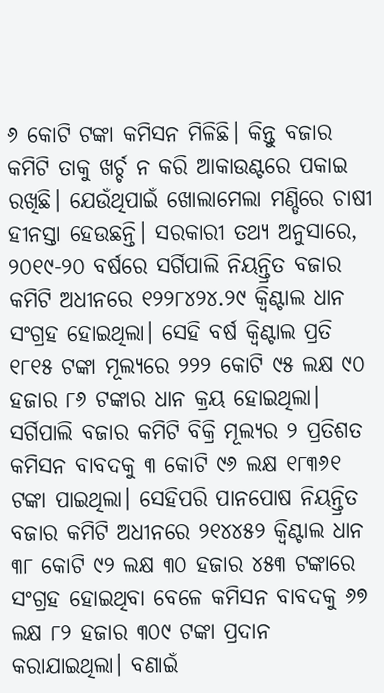୬ କୋଟି ଟଙ୍କା କମିସନ ମିଳିଛି। କିନ୍ତୁ ବଜାର କମିଟି ତାକୁ ଖର୍ଚ୍ଚ ନ କରି ଆକାଉଣ୍ଟରେ ପକାଇ ରଖିଛି। ଯେଉଁଥିପାଇଁ ଖୋଲାମେଲା ମଣ୍ଡିରେ ଚାଷୀ ହୀନସ୍ତା ହେଉଛନ୍ତି। ସରକାରୀ ତଥ୍ୟ ଅନୁସାରେ, ୨୦୧୯-୨୦ ବର୍ଷରେ ସର୍ଗିପାଲି ନିୟନ୍ତ୍ରିତ ବଜାର କମିଟି ଅଧୀନରେ ୧୨୨୮୪୨୪.୨୯ କ୍ବିଣ୍ଟାଲ ଧାନ ସଂଗ୍ରହ ହୋଇଥିଲା। ସେହି ବର୍ଷ କ୍ବିଣ୍ଟାଲ ପ୍ରତି ୧୮୧୫ ଟଙ୍କା ମୂଲ୍ୟରେ ୨୨୨ କୋଟି ୯୫ ଲକ୍ଷ ୯୦ ହଜାର ୮୬ ଟଙ୍କାର ଧାନ କ୍ରୟ ହୋଇଥିଲା। ସର୍ଗିପାଲି ବଜାର କମିଟି ବିକ୍ରି ମୂଲ୍ୟର ୨ ପ୍ରତିଶତ କମିସନ ବାବଦକୁ ୩ କୋଟି ୯୬ ଲକ୍ଷ ୧୮୩୬୧ ଟଙ୍କା ପାଇଥିଲା। ସେହିପରି ପାନପୋଷ ନିୟନ୍ତ୍ରିତ ବଜାର କମିଟି ଅଧୀନରେ ୨୧୪୪୫୨ କ୍ବିଣ୍ଟାଲ ଧାନ ୩୮ କୋଟି ୯୨ ଲକ୍ଷ ୩୦ ହଜାର ୪୫୩ ଟଙ୍କାରେ ସଂଗ୍ରହ ହୋଇଥିବା ବେଳେ କମିସନ ବାବଦକୁ ୬୭ ଲକ୍ଷ ୮୨ ହଜାର ୩୦୯ ଟଙ୍କା ପ୍ରଦାନ କରାଯାଇଥିଲା। ବଣାଇଁ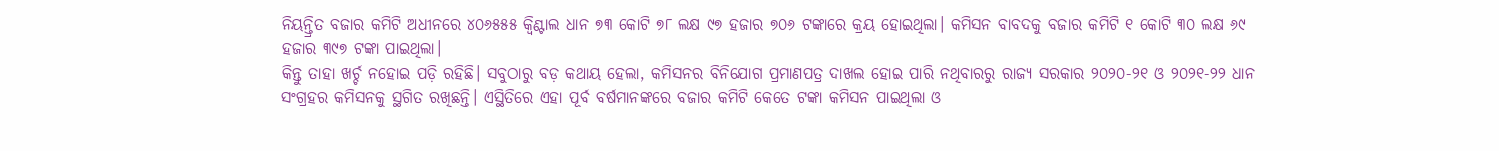ନିୟନ୍ତ୍ରିତ ବଜାର କମିଟି ଅଧୀନରେ ୪୦୬୫୫୫ କ୍ବିଣ୍ଟାଲ ଧାନ ୭୩ କୋଟି ୭୮ ଲକ୍ଷ ୯୭ ହଜାର ୭୦୬ ଟଙ୍କାରେ କ୍ରୟ ହୋଇଥିଲା। କମିସନ ବାବଦକୁ ବଜାର କମିଟି ୧ କୋଟି ୩୦ ଲକ୍ଷ ୬୯ ହଜାର ୩୯୭ ଟଙ୍କା ପାଇଥିଲା।
କିନ୍ତୁ ତାହା ଖର୍ଚ୍ଚ ନହୋଇ ପଡ଼ି ରହିଛି। ସବୁଠାରୁ ବଡ଼ କଥାୟ ହେଲା, କମିସନର ବିନିଯୋଗ ପ୍ରମାଣପତ୍ର ଦାଖଲ ହୋଇ ପାରି ନଥିବାରରୁ ରାଜ୍ୟ ସରକାର ୨୦୨୦-୨୧ ଓ ୨୦୨୧-୨୨ ଧାନ ସଂଗ୍ରହର କମିସନକୁ ସ୍ଥଗିତ ରଖିଛନ୍ତି। ଏସ୍ଥିତିରେ ଏହା ପୂର୍ବ ବର୍ଷମାନଙ୍କରେ ବଜାର କମିଟି କେତେ ଟଙ୍କା କମିସନ ପାଇଥିଲା ଓ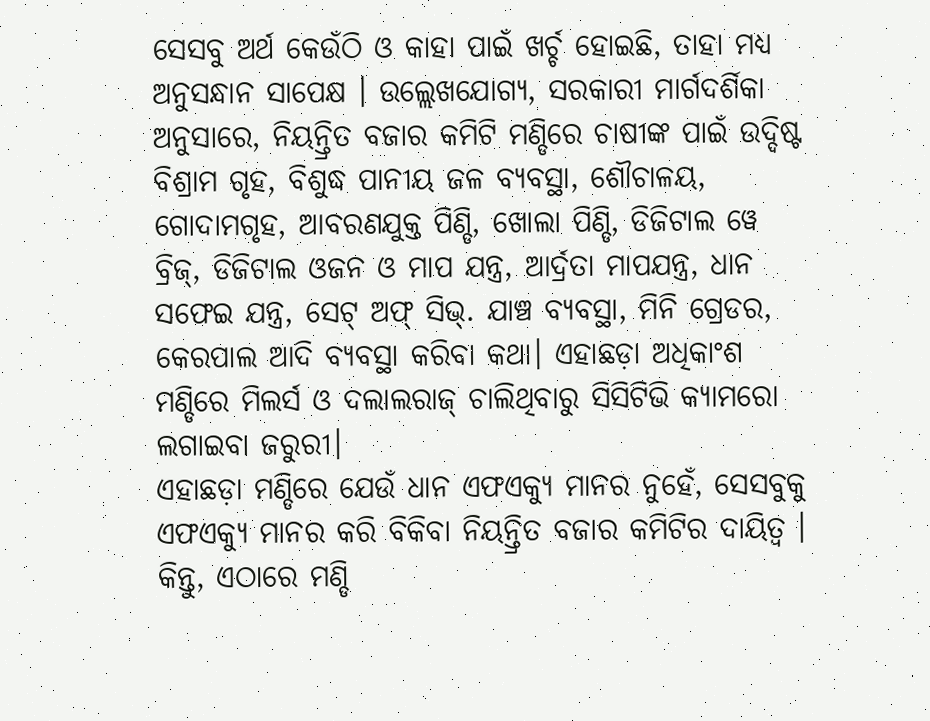ସେସବୁ ଅର୍ଥ କେଉଁଠି ଓ କାହା ପାଇଁ ଖର୍ଚ୍ଚ ହୋଇଛି, ତାହା ମଧ୍ୟ ଅନୁସନ୍ଧାନ ସାପେକ୍ଷ । ଉଲ୍ଲେଖଯୋଗ୍ୟ, ସରକାରୀ ମାର୍ଗଦର୍ଶିକା ଅନୁସାରେ, ନିୟନ୍ତ୍ରିତ ବଜାର କମିଟି ମଣ୍ଡିରେ ଚାଷୀଙ୍କ ପାଇଁ ଉଦ୍ଦିଷ୍ଟ ବିଶ୍ରାମ ଗୃହ, ବିଶୁଦ୍ଧ ପାନୀୟ ଜଳ ବ୍ୟବସ୍ଥା, ଶୌଚାଳୟ, ଗୋଦାମଗୃହ, ଆବରଣଯୁକ୍ତ ପିଣ୍ଡି, ଖୋଲା ପିଣ୍ଡି, ଡିଜିଟାଲ ୱେ ବ୍ରିଜ୍, ଡିଜିଟାଲ ଓଜନ ଓ ମାପ ଯନ୍ତ୍ର, ଆର୍ଦ୍ରତା ମାପଯନ୍ତ୍ର, ଧାନ ସଫେଇ ଯନ୍ତ୍ର, ସେଟ୍ ଅଫ୍ ସିଭ୍. ଯାଞ୍ଚ ବ୍ୟବସ୍ଥା, ମିନି ଗ୍ରେଡର, କେରପାଲ ଆଦି ବ୍ୟବସ୍ଥା କରିବା କଥା। ଏହାଛଡ଼ା ଅଧିକାଂଶ ମଣ୍ଡିରେ ମିଲର୍ସ ଓ ଦଲାଲରାଜ୍ ଚାଲିଥିବାରୁ ସିସିଟିଭି କ୍ୟାମରୋ ଲଗାଇବା ଜରୁରୀ।
ଏହାଛଡ଼ା ମଣ୍ଡିରେ ଯେଉଁ ଧାନ ଏଫଏକ୍ୟୁ ମାନର ନୁହେଁ, ସେସବୁକୁ ଏଫଏକ୍ୟୁ ମାନର କରି ବିକିବା ନିୟନ୍ତ୍ରିତ ବଜାର କମିଟିର ଦାୟିତ୍ୱ । କିନ୍ତୁ, ଏଠାରେ ମଣ୍ଡି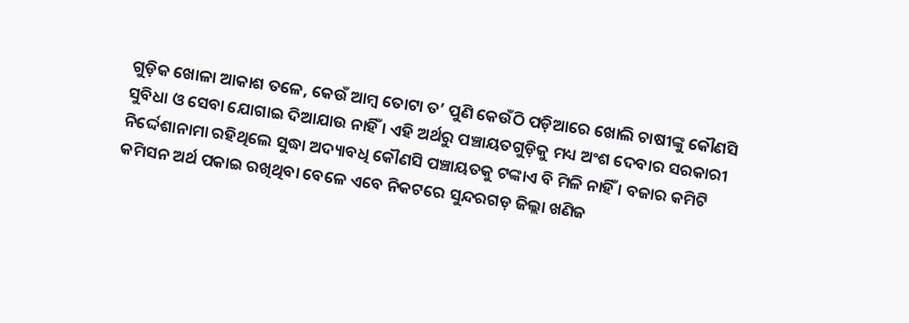ଗୁଡ଼ିକ ଖୋଳା ଆକାଶ ତଳେ, କେଉଁ ଆମ୍ବ ତୋଟା ତ’ ପୁଣି କେଉଁଠି ପଡ଼ିଆରେ ଖୋଲି ଚାଷୀଙ୍କୁ କୌଣସି ସୁବିଧା ଓ ସେବା ଯୋଗାଇ ଦିଆଯାଉ ନାହିଁ । ଏହି ଅର୍ଥରୁ ପଞ୍ଚାୟତଗୁଡ଼ିକୁ ମଧ୍ୟ ଅଂଶ ଦେବାର ସରକାରୀ ନିର୍ଦ୍ଦେଶାନାମା ରହିଥିଲେ ସୁଦ୍ଧା ଅଦ୍ୟାବଧି କୌଣସି ପଞ୍ଚାୟତକୁ ଟଙ୍କାଏ ବି ମିଳି ନାହିଁ । ବଜାର କମିଟି କମିସନ ଅର୍ଥ ପକାଇ ରଖିଥିବା ବେଳେ ଏବେ ନିକଟରେ ସୁନ୍ଦରଗଡ଼ ଜିଲ୍ଲା ଖଣିଜ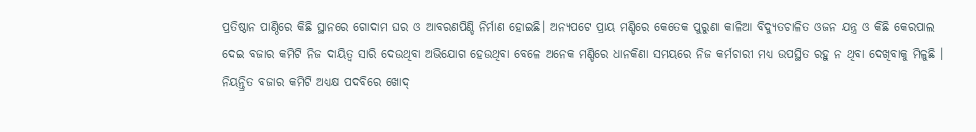ପ୍ରତିଷ୍ଠାନ ପାଣ୍ଠିରେ କିଛି ସ୍ଥାନରେ ଗୋଦାମ ଘର ଓ ଆବରଣପିଣ୍ଡି ନିର୍ମାଣ ହୋଇଛି। ଅନ୍ୟପଟେ ପ୍ରାୟ ମଣ୍ଡିରେ କେତେକ ପୁରୁଣା କାଳିଆ ବିଦ୍ୟୁତଚାଳିତ ଓଜନ ଯନ୍ତ୍ର ଓ କିଛି କେରପାଲ ଦେଇ ବଜାର କମିଟି ନିଜ ଦାୟିତ୍ବ ସାରି ଦେଉଥିବା ଅଭିଯୋଗ ହେଉଥିବା ବେଳେ ଅନେକ ମଣ୍ଡିରେ ଧାନକିଣା ସମୟରେ ନିଜ କର୍ମଚାରୀ ମଧ୍ୟ ଉପସ୍ଥିତ ରହୁ ନ ଥିବା ଦେଖିବାକୁ ମିଳୁଛି । ନିୟନ୍ତ୍ରିତ ବଜାର କମିଟି ଅଧ୍ୟକ୍ଷ ପଦବିରେ ଖୋଦ୍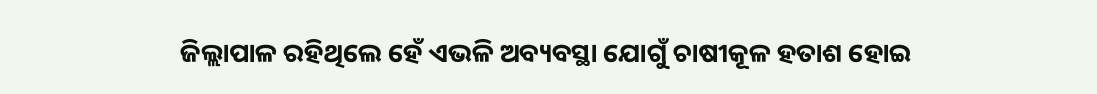ଜିଲ୍ଲାପାଳ ରହିଥିଲେ ହେଁ ଏଭଳି ଅବ୍ୟବସ୍ଥା ଯୋଗୁଁ ଚାଷୀକୂଳ ହତାଶ ହୋଇ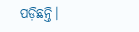ପଡ଼ିଛନ୍ତି।